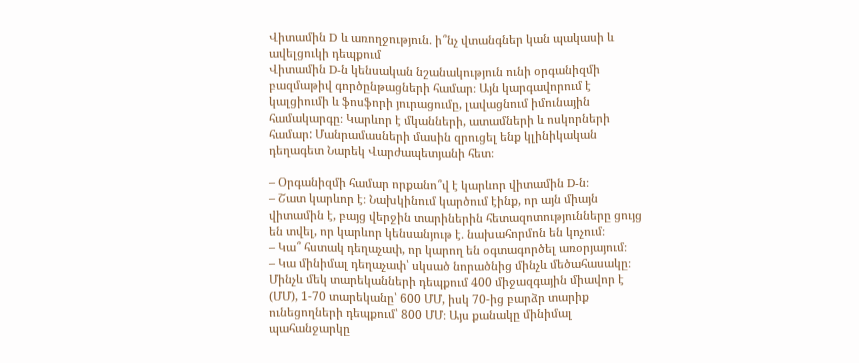Վիտամին D և առողջություն․ ի՞նչ վտանգներ կան պակասի և ավելցուկի դեպքում
Վիտամին D-ն կենսական նշանակություն ունի օրգանիզմի բազմաթիվ գործընթացների համար։ Այն կարգավորում է կալցիումի և ֆոսֆորի յուրացումը, լավացնում իմունային համակարգը։ Կարևոր է մկանների, ատամների և ոսկորների համար: Մանրամասների մասին զրուցել ենք կլինիկական դեղագետ Նարեկ Վարժապետյանի հետ։

– Օրգանիզմի համար որքանո՞վ է կարևոր վիտամին D-ն։
– Շատ կարևոր է։ Նախկինում կարծում էինք, որ այն միայն վիտամին է, բայց վերջին տարիներին հետազոտությունները ցույց են տվել, որ կարևոր կենսանյութ է․ նախահորմոն են կոչում։
– Կա՞ հստակ դեղաչափ, որ կարող են օգտագործել առօրյայում։
– Կա մինիմալ դեղաչափ՝ սկսած նորածնից մինչև մեծահասակը։ Մինչև մեկ տարեկանների դեպքում 400 միջազգային միավոր է (ՄՄ), 1-70 տարեկանը՝ 600 ՄՄ, իսկ 70-ից բարձր տարիք ունեցողների դեպքում՝ 800 ՄՄ։ Այս քանակը մինիմալ պահանջարկը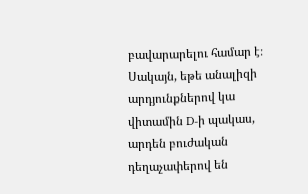բավարարելու համար է։ Սակայն, եթե անալիզի արդյունքներով կա վիտամին D-ի պակաս, արդեն բուժական դեղաչափերով են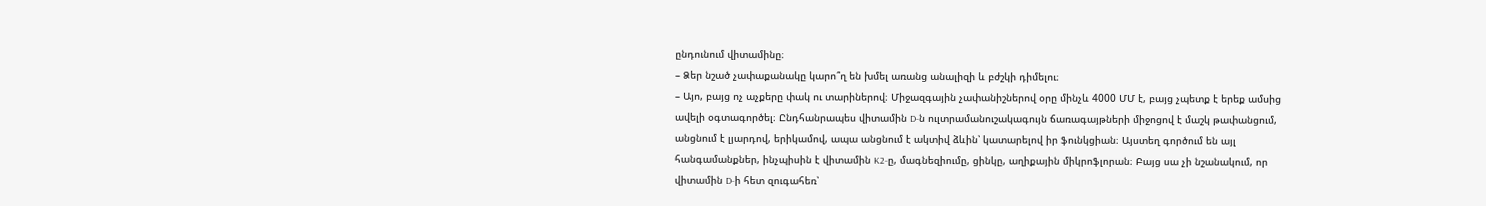ընդունում վիտամինը։
– Ձեր նշած չափաքանակը կարո՞ղ են խմել առանց անալիզի և բժշկի դիմելու։
– Այո, բայց ոչ աչքերը փակ ու տարիներով։ Միջազգային չափանիշներով օրը մինչև 4000 ՄՄ է, բայց չպետք է երեք ամսից ավելի օգտագործել։ Ընդհանրապես վիտամին D-ն ուլտրամանուշակագույն ճառագայթների միջոցով է մաշկ թափանցում, անցնում է լյարդով, երիկամով, ապա անցնում է ակտիվ ձևին՝ կատարելով իր ֆունկցիան։ Այստեղ գործում են այլ հանգամանքներ, ինչպիսին է վիտամին K2-ը, մագնեզիումը, ցինկը, աղիքային միկրոֆլորան։ Բայց սա չի նշանակում, որ վիտամին D-ի հետ զուգահեռ՝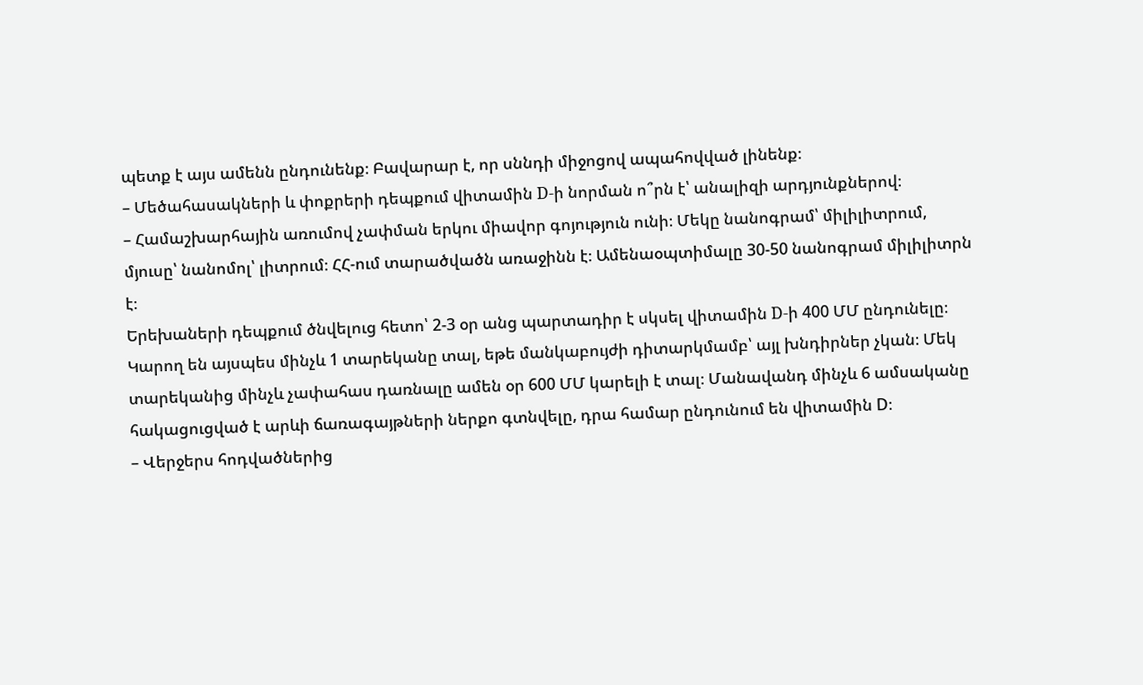պետք է այս ամենն ընդունենք։ Բավարար է, որ սննդի միջոցով ապահովված լինենք։
– Մեծահասակների և փոքրերի դեպքում վիտամին D-ի նորման ո՞րն է՝ անալիզի արդյունքներով։
– Համաշխարհային առումով չափման երկու միավոր գոյություն ունի։ Մեկը նանոգրամ՝ միլիլիտրում, մյուսը՝ նանոմոլ՝ լիտրում։ ՀՀ-ում տարածվածն առաջինն է։ Ամենաօպտիմալը 30-50 նանոգրամ միլիլիտրն է։
Երեխաների դեպքում ծնվելուց հետո՝ 2-3 օր անց պարտադիր է սկսել վիտամին D-ի 400 ՄՄ ընդունելը։ Կարող են այսպես մինչև 1 տարեկանը տալ, եթե մանկաբույժի դիտարկմամբ՝ այլ խնդիրներ չկան։ Մեկ տարեկանից մինչև չափահաս դառնալը ամեն օր 600 ՄՄ կարելի է տալ։ Մանավանդ մինչև 6 ամսականը հակացուցված է արևի ճառագայթների ներքո գտնվելը, դրա համար ընդունում են վիտամին D։
– Վերջերս հոդվածներից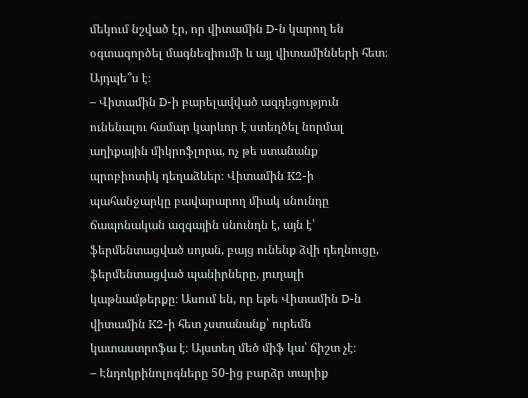մեկում նշված էր, որ վիտամին D-ն կարող են օգտագործել մագնեզիումի և այլ վիտամինների հետ։ Այդպե՞ս է։
– Վիտամին D-ի բարելավված ազդեցություն ունենալու համար կարևոր է ստեղծել նորմալ աղիքային միկրոֆլորա, ոչ թե ստանանք պրոբիոտիկ դեղաձևեր։ Վիտամին K2-ի պահանջարկը բավարարող միակ սնունդը ճապոնական ազգային սնունդն է, այն է՝ ֆերմենտացված սոյան, բայց ունենք ձվի դեղնուցը, ֆերմենտացված պանիրները, յուղալի կաթնամթերքը։ Ասում են, որ եթե Վիտամին D-ն վիտամին K2-ի հետ չստանանք՝ ուրեմն կատաստրոֆա է։ Այստեղ մեծ միֆ կա՝ ճիշտ չէ։
– Էնդոկրինոլոգները 50-ից բարձր տարիք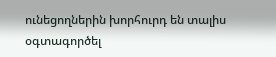ունեցողներին խորհուրդ են տալիս օգտագործել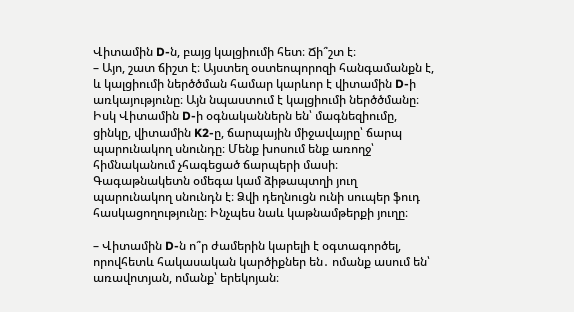Վիտամին D-ն, բայց կալցիումի հետ։ Ճի՞շտ է։
– Այո, շատ ճիշտ է։ Այստեղ օստեոպորոզի հանգամանքն է, և կալցիումի ներծծման համար կարևոր է վիտամին D-ի առկայությունը։ Այն նպաստում է կալցիումի ներծծմանը։ Իսկ Վիտամին D-ի օգնականներն են՝ մագնեզիումը, ցինկը, վիտամին K2-ը, ճարպային միջավայրը՝ ճարպ պարունակող սնունդը։ Մենք խոսում ենք առողջ՝ հիմնականում չհագեցած ճարպերի մասի։ Գագաթնակետն օմեգա կամ ձիթապտղի յուղ պարունակող սնունդն է։ Ձվի դեղնուցն ունի սուպեր ֆուդ հասկացողությունը։ Ինչպես նաև կաթնամթերքի յուղը։

– Վիտամին D-ն ո՞ր ժամերին կարելի է օգտագործել, որովհետև հակասական կարծիքներ են․ ոմանք ասում են՝ առավոտյան, ոմանք՝ երեկոյան։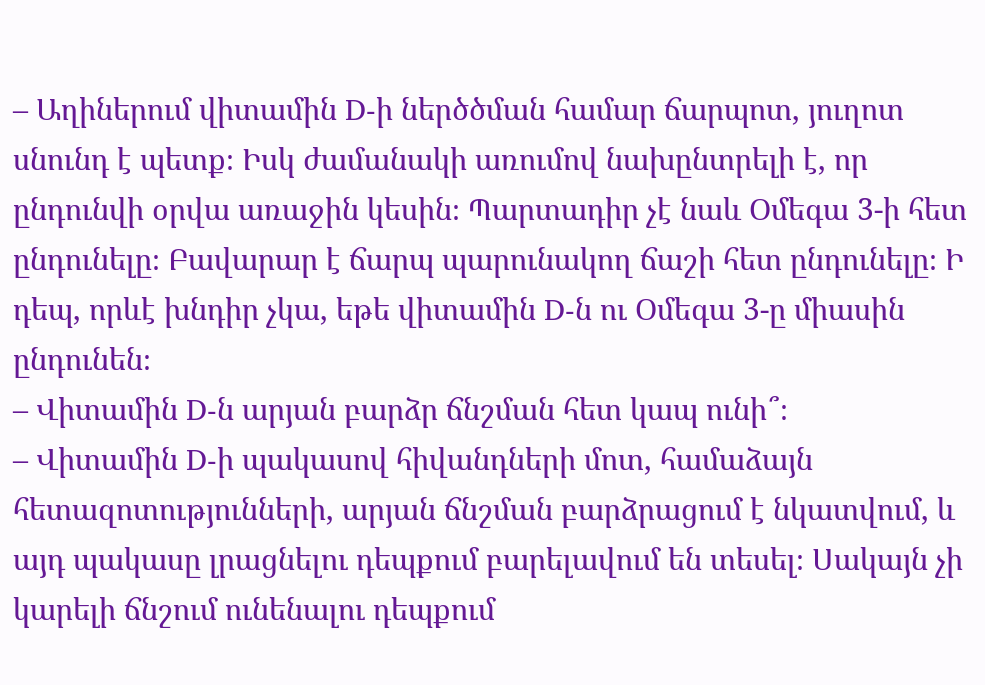– Աղիներում վիտամին D-ի ներծծման համար ճարպոտ, յուղոտ սնունդ է պետք։ Իսկ ժամանակի առումով նախընտրելի է, որ ընդունվի օրվա առաջին կեսին։ Պարտադիր չէ նաև Օմեգա 3-ի հետ ընդունելը։ Բավարար է ճարպ պարունակող ճաշի հետ ընդունելը։ Ի դեպ, որևէ խնդիր չկա, եթե վիտամին D-ն ու Օմեգա 3-ը միասին ընդունեն։
– Վիտամին D-ն արյան բարձր ճնշման հետ կապ ունի՞։
– Վիտամին D-ի պակասով հիվանդների մոտ, համաձայն հետազոտությունների, արյան ճնշման բարձրացում է նկատվում, և այդ պակասը լրացնելու դեպքում բարելավում են տեսել։ Սակայն չի կարելի ճնշում ունենալու դեպքում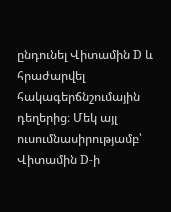ընդունել Վիտամին D և հրաժարվել հակագերճնշումային դեղերից։ Մեկ այլ ուսումնասիրությամբ՝ Վիտամին D-ի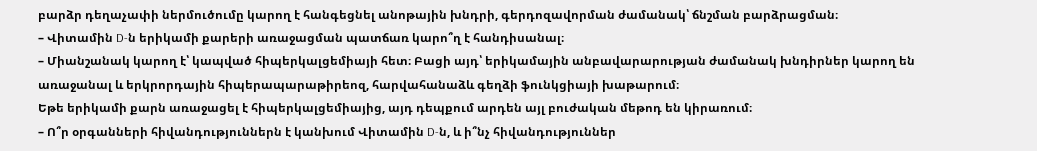բարձր դեղաչափի ներմուծումը կարող է հանգեցնել անոթային խնդրի, գերդոզավորման ժամանակ՝ ճնշման բարձրացման։
– Վիտամին D-ն երիկամի քարերի առաջացման պատճառ կարո՞ղ է հանդիսանալ։
– Միանշանակ կարող է՝ կապված հիպերկալցեմիայի հետ։ Բացի այդ՝ երիկամային անբավարարության ժամանակ խնդիրներ կարող են առաջանալ և երկրորդային հիպերապարաթիրեոզ, հարվահանաձև գեղձի ֆունկցիայի խաթարում։
Եթե երիկամի քարն առաջացել է հիպերկալցեմիայից, այդ դեպքում արդեն այլ բուժական մեթոդ են կիրառում։
– Ո՞ր օրգանների հիվանդություններն է կանխում Վիտամին D-ն, և ի՞նչ հիվանդություններ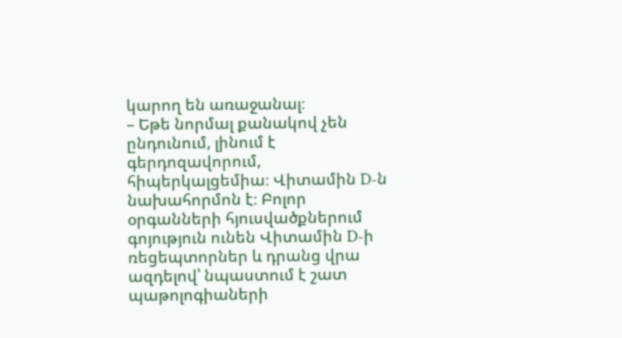կարող են առաջանալ։
– Եթե նորմալ քանակով չեն ընդունում, լինում է գերդոզավորում, հիպերկալցեմիա։ Վիտամին D-ն նախահորմոն է։ Բոլոր օրգանների հյուսվածքներում գոյություն ունեն Վիտամին D-ի ռեցեպտորներ և դրանց վրա ազդելով՝ նպաստում է շատ պաթոլոգիաների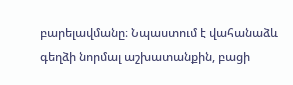բարելավմանը։ Նպաստում է վահանաձև գեղձի նորմալ աշխատանքին, բացի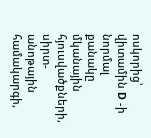ոսկորից՝ վիտամին D -ի նորմալ քանակը մկանային հյուսվածքների, սիրտ-անոթային համակարգի,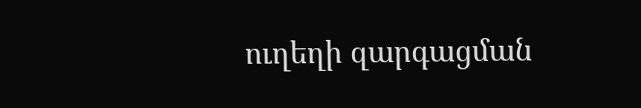ուղեղի զարգացման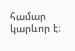համար կարևոր է։